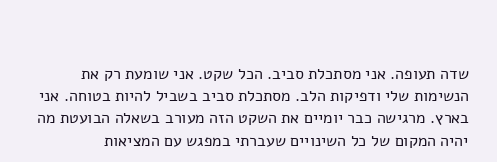שדה תעופה. אני מסתכלת סביב. הכל שקט. אני שומעת רק את הנשימות שלי ודפיקות הלב. מסתכלת סביב בשביל להיות בטוחה. אני בארץ. מרגישה כבר יומיים את השקט הזה מעורב בשאלה הבועטת מה יהיה המקום של כל השינויים שעברתי במפגש עם המציאות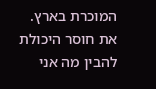המוכרת בארץ. את חוסר היכולת להבין מה אני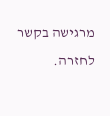מרגישה בקשר לחזרה.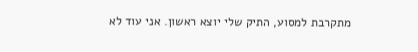מתקרבת למסוע, התיק שלי יוצא ראשון. אני עוד לא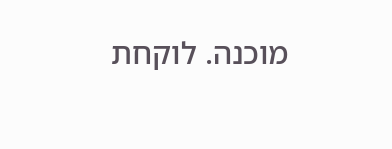מוכנה. לוקחת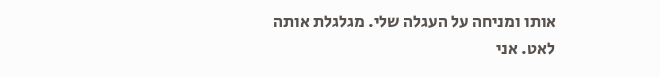אותו ומניחה על העגלה שלי. מגלגלת אותה לאט. אני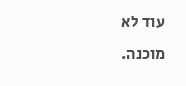עוד לא מוכנה.